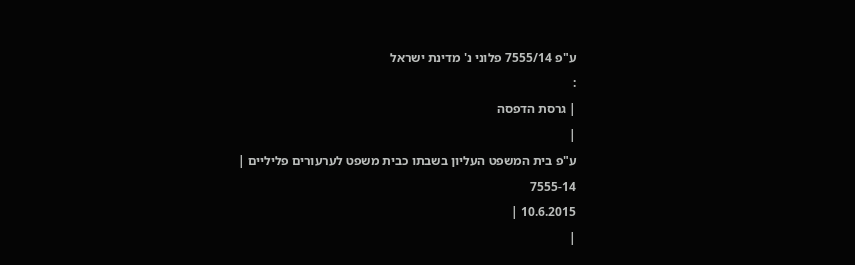ע"פ 7555/14 פלוני נ' מדינת ישראל
:
| גרסת הדפסה
|
ע"פ בית המשפט העליון בשבתו כבית משפט לערעורים פליליים |
7555-14
10.6.2015 |
|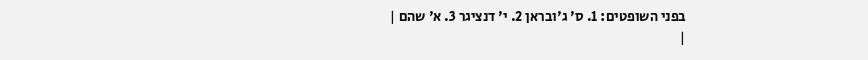בפני השופטים: 1. ס' ג'ובראן 2. י' דנציגר 3. א' שהם |
|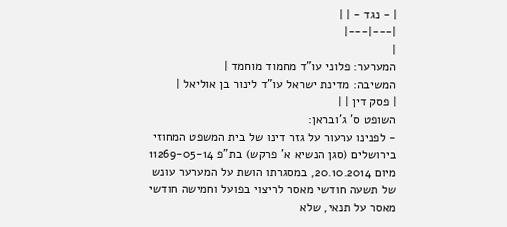| - נגד - | |
|---|---|
|
המערער: פלוני עו"ד מחמוד מוחמד |
המשיבה: מדינת ישראל עו"ד לינור בן אוליאל |
| פסק דין | |
השופט ס' ג'ובראן:
- לפנינו ערעור על גזר דינו של בית המשפט המחוזי בירושלים (סגן הנשיא א' פרקש) בת"פ 11269-05-14 מיום 20.10.2014, במסגרתו הושת על המערער עונש של תשעה חודשי מאסר לריצוי בפועל וחמישה חודשי מאסר על תנאי, שלא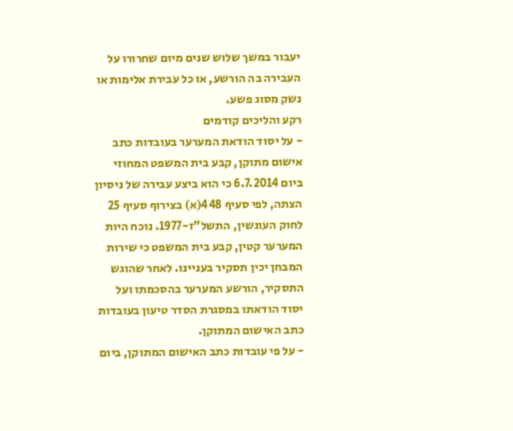יעבור במשך שלוש שנים מיום שחרורו על העבירה בה הורשע, או כל עבירת אלימות או נשק מסוג פשע.
רקע והליכים קודמים
- על יסוד הודאת המערער בעובדות כתב אישום מתוקן, קבע בית המשפט המחוזי ביום 6.7.2014 כי הוא ביצע עבירה של ניסיון הצתה, לפי סעיף 448(א) בצירוף סעיף 25 לחוק העונשין, התשל"ז-1977. נוכח היות המערער קטין, קבע בית המשפט כי שירות המבחן יכין תסקיר בעניינו. לאחר שהוגש התסקיר, הורשע המערער בהסכמתו ועל יסוד הודאתו במסגרת הסדר טיעון בעובדות כתב האישום המתוקן.
- על פי עובדות כתב האישום המתוקן, ביום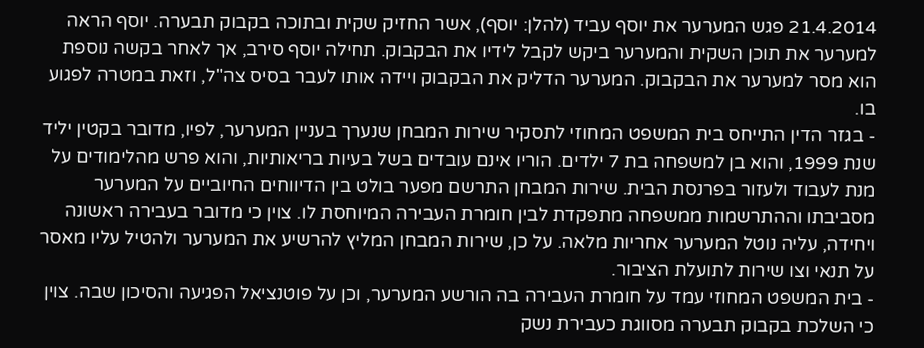21.4.2014 פגש המערער את יוסף עביד (להלן: יוסף), אשר החזיק שקית ובתוכה בקבוק תבערה. יוסף הראה למערער את תוכן השקית והמערער ביקש לקבל לידיו את הבקבוק. תחילה יוסף סירב, אך לאחר בקשה נוספת הוא מסר למערער את הבקבוק. המערער הדליק את הבקבוק ויידה אותו לעבר בסיס צה"ל, וזאת במטרה לפגוע בו.
- בגזר הדין התייחס בית המשפט המחוזי לתסקיר שירות המבחן שנערך בעניין המערער, לפיו, מדובר בקטין יליד שנת 1999, והוא בן למשפחה בת 7 ילדים. הוריו אינם עובדים בשל בעיות בריאותיות, והוא פרש מהלימודים על מנת לעבוד ולעזור בפרנסת הבית. שירות המבחן התרשם מפער בולט בין הדיווחים החיוביים על המערער מסביבתו וההתרשמות ממשפחה מתפקדת לבין חומרת העבירה המיוחסת לו. צוין כי מדובר בעבירה ראשונה ויחידה, עליה נוטל המערער אחריות מלאה. על כן, שירות המבחן המליץ להרשיע את המערער ולהטיל עליו מאסר על תנאי וצו שירות לתועלת הציבור.
- בית המשפט המחוזי עמד על חומרת העבירה בה הורשע המערער, וכן על פוטנציאל הפגיעה והסיכון שבה. צוין כי השלכת בקבוק תבערה מסווגת כעבירת נשק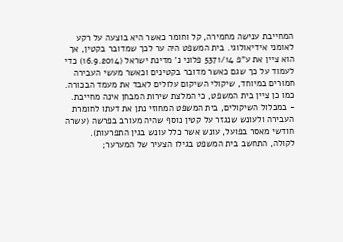המחייבת ענישה מחמירה, קל וחומר כאשר היא בוצעה על רקע לאומני אידיאולוגי. בית המשפט היה ער לכך שמדובר בקטין, אך הוא ציין את ע"פ 5371/14 פלוני נ' מדינת ישראל (16.9.2014) כדי לעמוד על כך שגם כאשר מדובר בקטינים וכאשר מעשי העבירה חמורים במיוחד, שיקולי השיקום עלולים לאבד את מעמד הבכורה. כמו כן ציין בית המשפט, כי המלצת שירות המבחן אינה מחייבת.
- במכלול השיקולים, בית המשפט המחוזי נתן את דעתו לחומרת העבירה ולעונש שנגזר על קטין נוסף שהיה מעורב בפרשה (עשרה חודשי מאסר בפועל, עונש אשר כלל עונש בגין התפרעות). לקולה, התחשב בית המשפט בגילו הצעיר של המערער;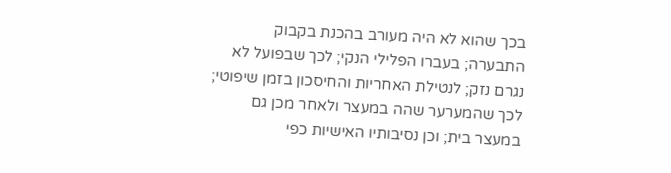בכך שהוא לא היה מעורב בהכנת בקבוק התבערה; בעברו הפלילי הנקי; לכך שבפועל לא נגרם נזק; לנטילת האחריות והחיסכון בזמן שיפוטי; לכך שהמערער שהה במעצר ולאחר מכן גם במעצר בית; וכן נסיבותיו האישיות כפי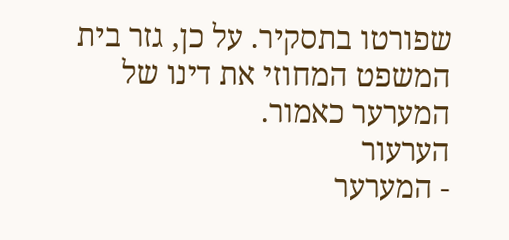שפורטו בתסקיר. על כן, גזר בית המשפט המחוזי את דינו של המערער כאמור.
הערעור
- המערער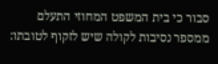סבור כי בית המשפט המחוזי התעלם ממספר נסיבות לקולה שיש לזקוף לטובתו: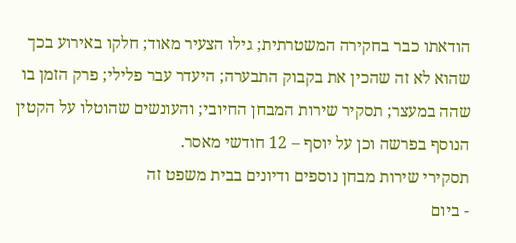הודאתו כבר בחקירה המשטרתית; גילו הצעיר מאוד; חלקו באירוע בכך שהוא לא זה שהכין את בקבוק התבערה; היעדר עבר פלילי; פרק הזמן בו שהה במעצר; תסקיר שירות המבחן החיובי; והעונשים שהוטלו על הקטין הנוסף בפרשה וכן על יוסף – 12 חודשי מאסר.
תסקירי שירות מבחן נוספים ודיונים בבית משפט זה
- ביום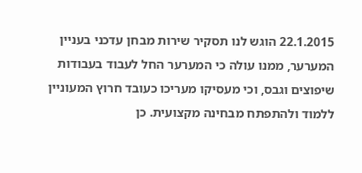22.1.2015 הוגש לנו תסקיר שירות מבחן עדכני בעניין המערער, ממנו עולה כי המערער החל לעבוד בעבודות שיפוצים וגבס, וכי מעסיקו מעריכו כעובד חרוץ המעוניין ללמוד ולהתפתח מבחינה מקצועית. כן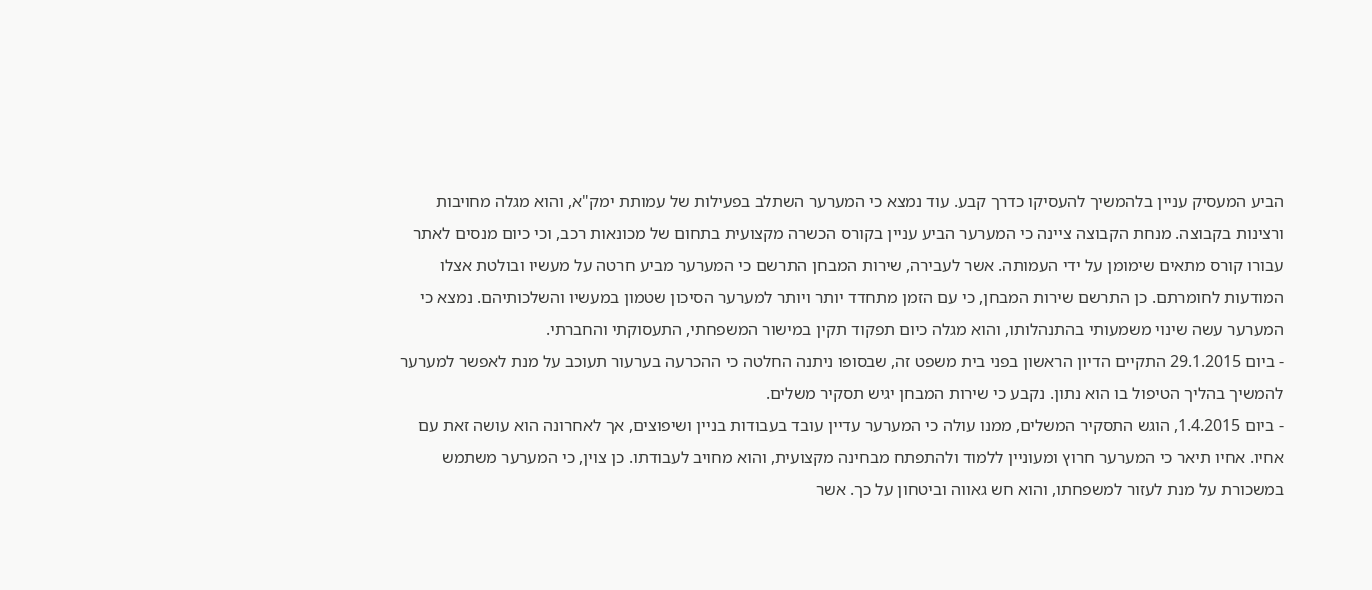הביע המעסיק עניין בלהמשיך להעסיקו כדרך קבע. עוד נמצא כי המערער השתלב בפעילות של עמותת ימק"א, והוא מגלה מחויבות ורצינות בקבוצה. מנחת הקבוצה ציינה כי המערער הביע עניין בקורס הכשרה מקצועית בתחום של מכונאות רכב, וכי כיום מנסים לאתר עבורו קורס מתאים שימומן על ידי העמותה. אשר לעבירה, שירות המבחן התרשם כי המערער מביע חרטה על מעשיו ובולטת אצלו המודעות לחומרתם. כן התרשם שירות המבחן, כי עם הזמן מתחדד יותר ויותר למערער הסיכון שטמון במעשיו והשלכותיהם. נמצא כי המערער עשה שינוי משמעותי בהתנהלותו, והוא מגלה כיום תפקוד תקין במישור המשפחתי, התעסוקתי והחברתי.
- ביום 29.1.2015 התקיים הדיון הראשון בפני בית משפט זה, שבסופו ניתנה החלטה כי ההכרעה בערעור תעוכב על מנת לאפשר למערער להמשיך בהליך הטיפול בו הוא נתון. נקבע כי שירות המבחן יגיש תסקיר משלים.
- ביום 1.4.2015, הוגש התסקיר המשלים, ממנו עולה כי המערער עדיין עובד בעבודות בניין ושיפוצים, אך לאחרונה הוא עושה זאת עם אחיו. אחיו תיאר כי המערער חרוץ ומעוניין ללמוד ולהתפתח מבחינה מקצועית, והוא מחויב לעבודתו. כן צוין, כי המערער משתמש במשכורת על מנת לעזור למשפחתו, והוא חש גאווה וביטחון על כך. אשר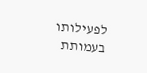לפעילותו בעמותת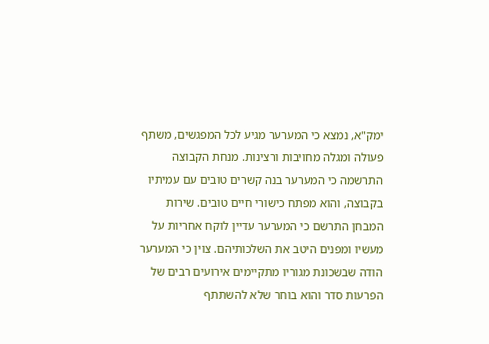ימק"א, נמצא כי המערער מגיע לכל המפגשים, משתף פעולה ומגלה מחויבות ורצינות. מנחת הקבוצה התרשמה כי המערער בנה קשרים טובים עם עמיתיו בקבוצה, והוא מפתח כישורי חיים טובים. שירות המבחן התרשם כי המערער עדיין לוקח אחריות על מעשיו ומפנים היטב את השלכותיהם. צוין כי המערער הודה שבשכונת מגוריו מתקיימים אירועים רבים של הפרעות סדר והוא בוחר שלא להשתתף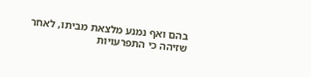בהם ואף נמנע מלצאת מביתו, לאחר שזיהה כי התפרעויות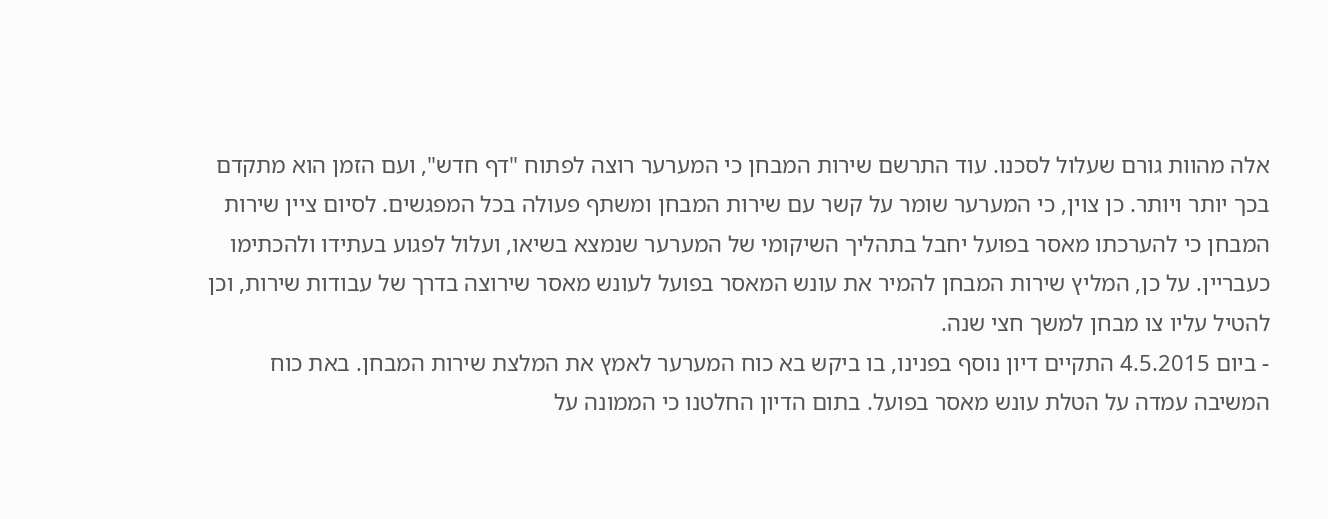אלה מהוות גורם שעלול לסכנו. עוד התרשם שירות המבחן כי המערער רוצה לפתוח "דף חדש", ועם הזמן הוא מתקדם בכך יותר ויותר. כן צוין, כי המערער שומר על קשר עם שירות המבחן ומשתף פעולה בכל המפגשים. לסיום ציין שירות המבחן כי להערכתו מאסר בפועל יחבל בתהליך השיקומי של המערער שנמצא בשיאו, ועלול לפגוע בעתידו ולהכתימו כעבריין. על כן, המליץ שירות המבחן להמיר את עונש המאסר בפועל לעונש מאסר שירוצה בדרך של עבודות שירות, וכן להטיל עליו צו מבחן למשך חצי שנה.
- ביום 4.5.2015 התקיים דיון נוסף בפנינו, בו ביקש בא כוח המערער לאמץ את המלצת שירות המבחן. באת כוח המשיבה עמדה על הטלת עונש מאסר בפועל. בתום הדיון החלטנו כי הממונה על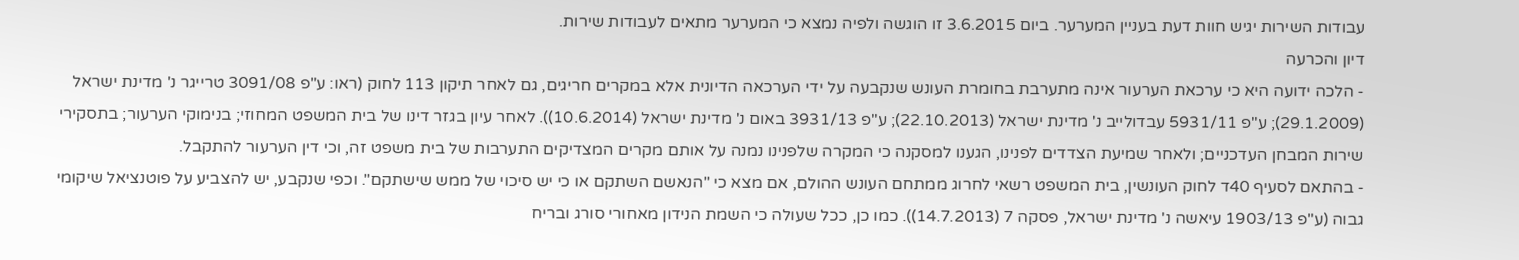עבודות השירות יגיש חוות דעת בעניין המערער. ביום 3.6.2015 זו הוגשה ולפיה נמצא כי המערער מתאים לעבודות שירות.
דיון והכרעה
- הלכה ידועה היא כי ערכאת הערעור אינה מתערבת בחומרת העונש שנקבעה על ידי הערכאה הדיונית אלא במקרים חריגים, גם לאחר תיקון 113 לחוק (ראו: ע"פ 3091/08 טרייגר נ' מדינת ישראל (29.1.2009); ע"פ 5931/11 עבדולייב נ' מדינת ישראל (22.10.2013); ע"פ 3931/13 באום נ' מדינת ישראל (10.6.2014)). לאחר עיון בגזר דינו של בית המשפט המחוזי; בנימוקי הערעור; בתסקירי שירות המבחן העדכניים; ולאחר שמיעת הצדדים לפנינו, הגענו למסקנה כי המקרה שלפנינו נמנה על אותם מקרים המצדיקים התערבות של בית משפט זה, וכי דין הערעור להתקבל.
- בהתאם לסעיף 40ד לחוק העונשין, בית המשפט רשאי לחרוג ממתחם העונש ההולם, אם מצא כי "הנאשם השתקם או כי יש סיכוי של ממש שישתקם". וכפי שנקבע, יש להצביע על פוטנציאל שיקומי גבוה (ע"פ 1903/13 עיאשה נ' מדינת ישראל, פסקה 7 (14.7.2013)). כמו כן, ככל שעולה כי השמת הנידון מאחורי סורג ובריח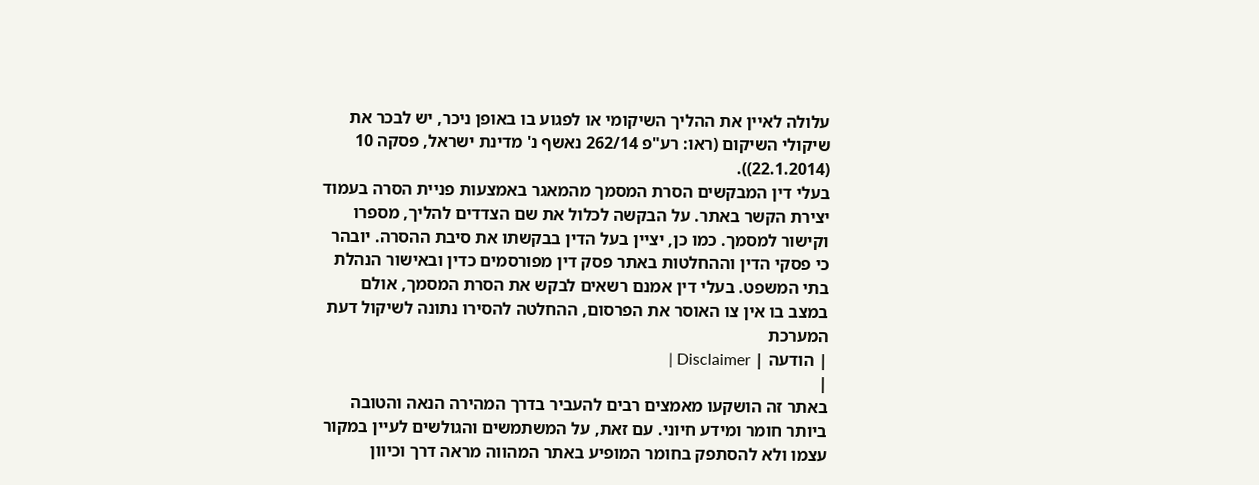עלולה לאיין את ההליך השיקומי או לפגוע בו באופן ניכר, יש לבכר את שיקולי השיקום (ראו: רע"פ 262/14 נאשף נ' מדינת ישראל, פסקה 10 (22.1.2014)).
בעלי דין המבקשים הסרת המסמך מהמאגר באמצעות פניית הסרה בעמוד יצירת הקשר באתר. על הבקשה לכלול את שם הצדדים להליך, מספרו וקישור למסמך. כמו כן, יציין בעל הדין בבקשתו את סיבת ההסרה. יובהר כי פסקי הדין וההחלטות באתר פסק דין מפורסמים כדין ובאישור הנהלת בתי המשפט. בעלי דין אמנם רשאים לבקש את הסרת המסמך, אולם במצב בו אין צו האוסר את הפרסום, ההחלטה להסירו נתונה לשיקול דעת המערכת
| הודעה | Disclaimer |
|
באתר זה הושקעו מאמצים רבים להעביר בדרך המהירה הנאה והטובה ביותר חומר ומידע חיוני. עם זאת, על המשתמשים והגולשים לעיין במקור עצמו ולא להסתפק בחומר המופיע באתר המהווה מראה דרך וכיוון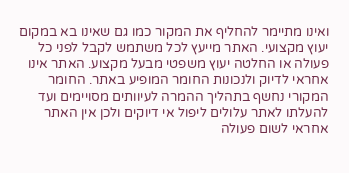ואינו מתיימר להחליף את המקור כמו גם שאינו בא במקום יעוץ מקצועי. האתר מייעץ לכל משתמש לקבל לפני כל פעולה או החלטה יעוץ משפטי מבעל מקצוע. האתר אינו אחראי לדיוק ולנכונות החומר המופיע באתר. החומר המקורי נחשף בתהליך ההמרה לעיוותים מסויימים ועד להעלתו לאתר עלולים ליפול אי דיוקים ולכן אין האתר אחראי לשום פעולה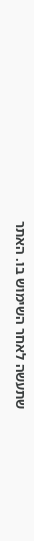שתעשה לאחר השימוש בו. האתר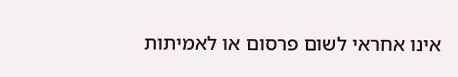אינו אחראי לשום פרסום או לאמיתות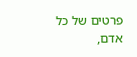פרטים של כל אדם,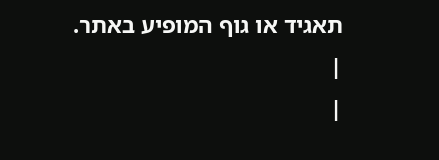תאגיד או גוף המופיע באתר. |
|